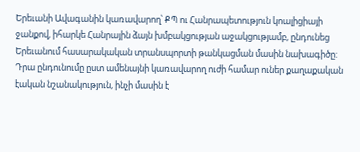Երեւանի Ավագանին կառավարող՝ ՔՊ ու Հանրապետություն կոալիցիայի ջանքով, իհարկե Հանրային ձայն խմբակցության աջակցությամբ, ընդունեց Երեւանում հասարակական տրանսպորտի թանկացման մասին նախագիծը: Դրա ընդունումը ըստ ամենայնի կառավարող ուժի համար ուներ քաղաքական էական նշանակություն, ինչի մասին է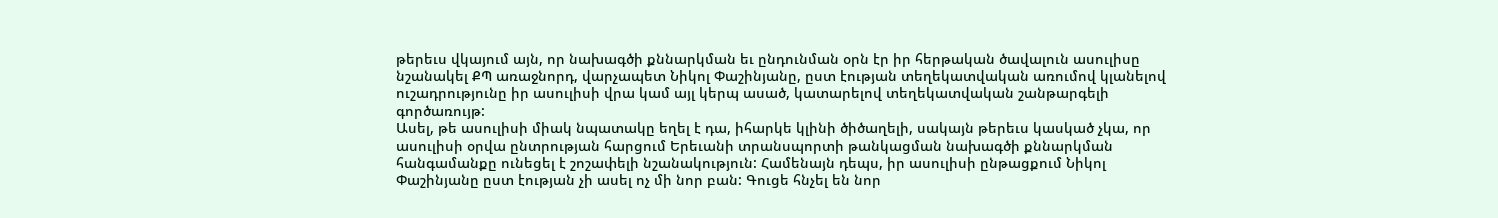թերեւս վկայում այն, որ նախագծի քննարկման եւ ընդունման օրն էր իր հերթական ծավալուն ասուլիսը նշանակել ՔՊ առաջնորդ, վարչապետ Նիկոլ Փաշինյանը, ըստ էության տեղեկատվական առումով կլանելով ուշադրությունը իր ասուլիսի վրա կամ այլ կերպ ասած, կատարելով տեղեկատվական շանթարգելի գործառույթ:
Ասել, թե ասուլիսի միակ նպատակը եղել է դա, իհարկե կլինի ծիծաղելի, սակայն թերեւս կասկած չկա, որ ասուլիսի օրվա ընտրության հարցում Երեւանի տրանսպորտի թանկացման նախագծի քննարկման հանգամանքը ունեցել է շոշափելի նշանակություն: Համենայն դեպս, իր ասուլիսի ընթացքում Նիկոլ Փաշինյանը ըստ էության չի ասել ոչ մի նոր բան: Գուցե հնչել են նոր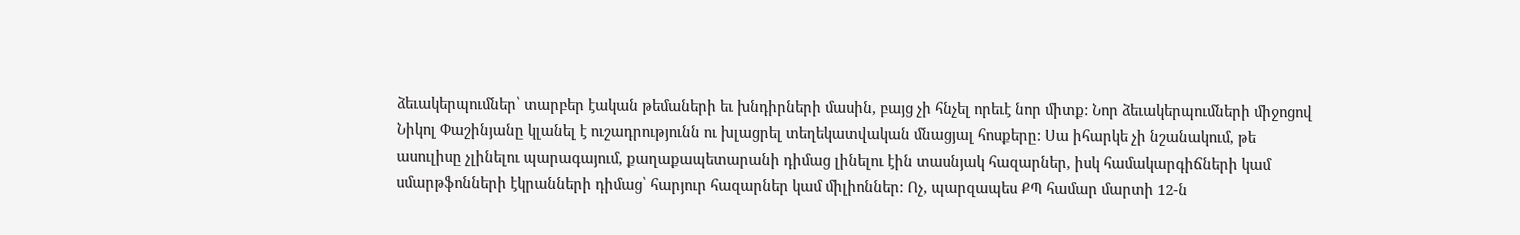ձեւակերպումներ՝ տարբեր էական թեմաների եւ խնդիրների մասին, բայց չի հնչել որեւէ նոր միտք: Նոր ձեւակերպումների միջոցով Նիկոլ Փաշինյանը կլանել է ուշադրությունն ու խլացրել տեղեկատվական մնացյալ հոսքերը: Սա իհարկե չի նշանակում, թե ասուլիսը չլինելու պարագայում, քաղաքապետարանի դիմաց լինելու էին տասնյակ հազարներ, իսկ համակարգիճների կամ սմարթֆոնների էկրանների դիմաց՝ հարյուր հազարներ կամ միլիոններ: Ոչ, պարզապես ՔՊ համար մարտի 12-ն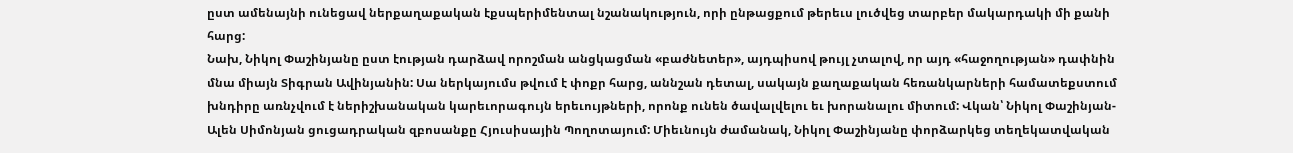ըստ ամենայնի ունեցավ ներքաղաքական էքսպերիմենտալ նշանակություն, որի ընթացքում թերեւս լուծվեց տարբեր մակարդակի մի քանի հարց:
Նախ, Նիկոլ Փաշինյանը ըստ էության դարձավ որոշման անցկացման «բաժնետեր», այդպիսով թույլ չտալով, որ այդ «հաջողության» դափնին մնա միայն Տիգրան Ավինյանին: Սա ներկայումս թվում է փոքր հարց, աննշան դետալ, սակայն քաղաքական հեռանկարների համատեքստում խնդիրը առնչվում է ներիշխանական կարեւորագույն երեւույթների, որոնք ունեն ծավալվելու եւ խորանալու միտում: Վկան՝ Նիկոլ Փաշինյան-Ալեն Սիմոնյան ցուցադրական զբոսանքը Հյուսիսային Պողոտայում: Միեւնույն ժամանակ, Նիկոլ Փաշինյանը փորձարկեց տեղեկատվական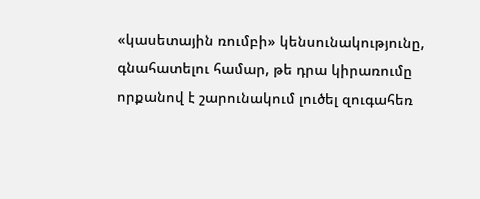«կասետային ռումբի» կենսունակությունը, գնահատելու համար, թե դրա կիրառումը որքանով է շարունակում լուծել զուգահեռ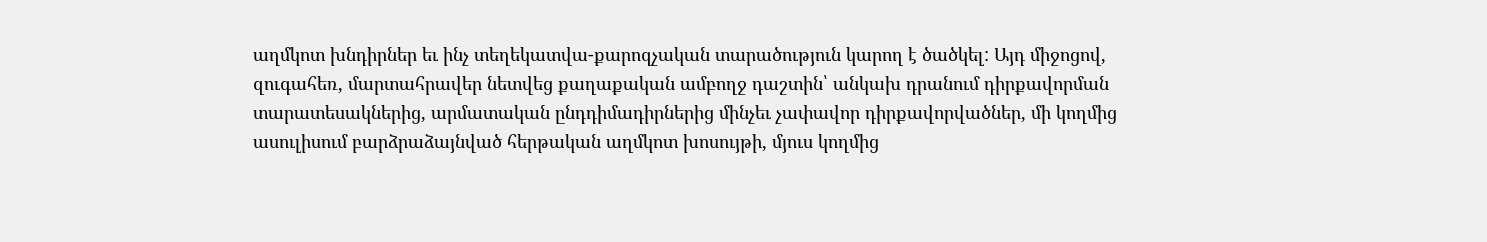աղմկոտ խնդիրներ եւ ինչ տեղեկատվա-քարոզչական տարածություն կարող է ծածկել: Այդ միջոցով, զուգահեռ, մարտահրավեր նետվեց քաղաքական ամբողջ դաշտին՝ անկախ դրանում դիրքավորման տարատեսակներից, արմատական ընդդիմադիրներից մինչեւ չափավոր դիրքավորվածներ, մի կողմից ասուլիսում բարձրաձայնված հերթական աղմկոտ խոսույթի, մյուս կողմից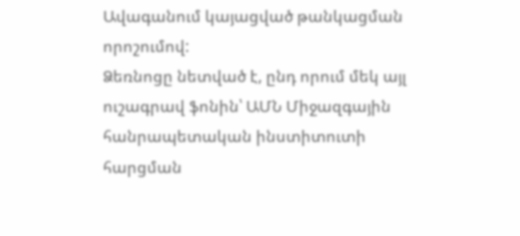Ավագանում կայացված թանկացման որոշումով:
Ձեռնոցը նետված է, ընդ որում մեկ այլ ուշագրավ ֆոնին՝ ԱՄՆ Միջազգային հանրապետական ինստիտուտի հարցման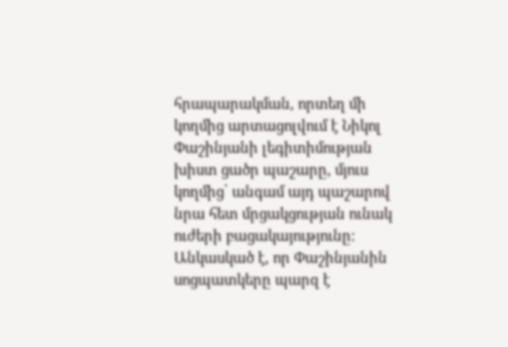հրապարակման, որտեղ մի կողմից արտացոլվում է Նիկոլ Փաշինյանի լեգիտիմության խիստ ցածր պաշարը, մյուս կողմից՝ անգամ այդ պաշարով նրա հետ մրցակցության ունակ ուժերի բացակայությունը: Անկասկած է, որ Փաշինյանին սոցպատկերը պարզ է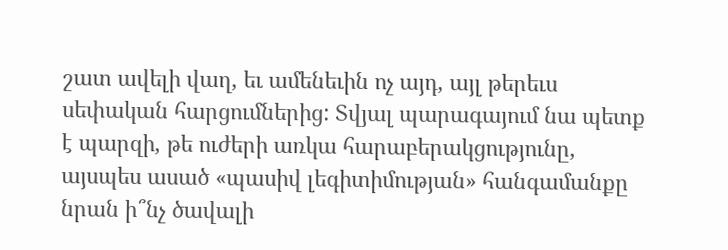շատ ավելի վաղ, եւ ամենեւին ոչ այդ, այլ թերեւս սեփական հարցումներից: Տվյալ պարագայում նա պետք է պարզի, թե ուժերի առկա հարաբերակցությունը, այսպես ասած «պասիվ լեգիտիմության» հանգամանքը նրան ի՞նչ ծավալի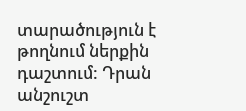տարածություն է թողնում ներքին դաշտում: Դրան անշուշտ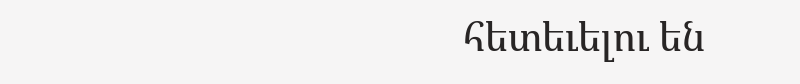հետեւելու են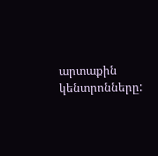արտաքին կենտրոնները: